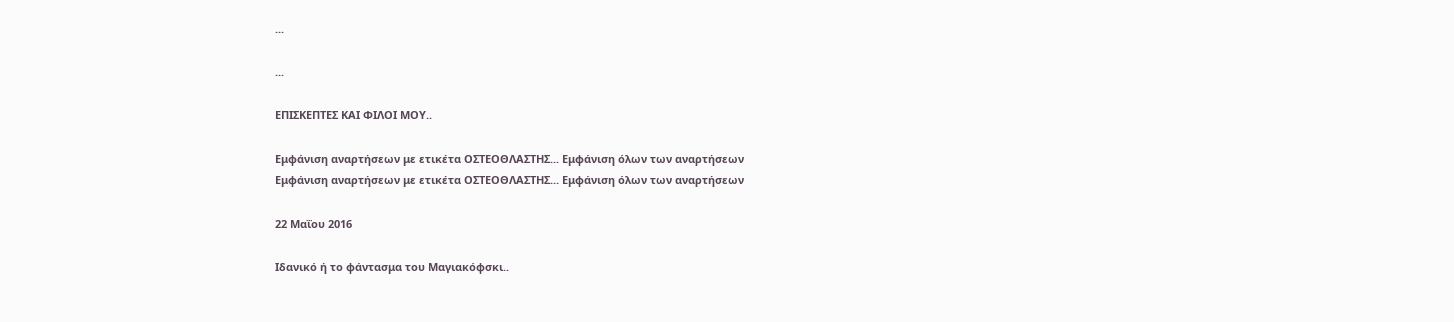...

...

ΕΠΙΣΚΕΠΤΕΣ ΚΑΙ ΦΙΛΟΙ ΜΟΥ..

Εμφάνιση αναρτήσεων με ετικέτα ΟΣΤΕΟΘΛΑΣΤΗΣ... Εμφάνιση όλων των αναρτήσεων
Εμφάνιση αναρτήσεων με ετικέτα ΟΣΤΕΟΘΛΑΣΤΗΣ... Εμφάνιση όλων των αναρτήσεων

22 Μαΐου 2016

Ιδανικό ή το φάντασμα του Μαγιακόφσκι..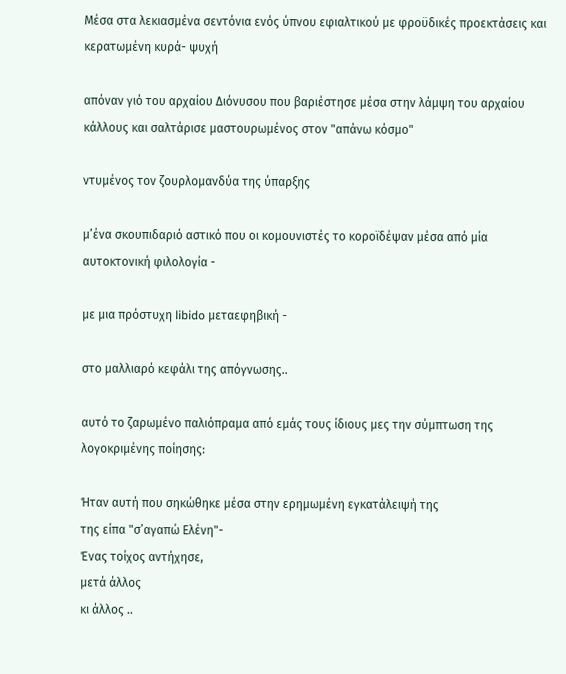Μέσα στα λεκιασμένα σεντόνια ενός ύπνου εφιαλτικού με φροϋδικές προεκτάσεις και κερατωμένη κυρά- ψυχή

απόναν γιό του αρχαίου Διόνυσου που βαριέστησε μέσα στην λάμψη του αρχαίου κάλλους και σαλτάρισε μαστουρωμένος στον "απάνω κόσμο"

ντυμένος τον ζουρλομανδύα της ύπαρξης

μ’ένα σκουπιδαριό αστικό που οι κομουνιστές το κοροϊδέψαν μέσα από μία αυτοκτονική φιλολογία -

με μια πρόστυχη libido μεταεφηβική -

στο μαλλιαρό κεφάλι της απόγνωσης..

αυτό το ζαρωμένο παλιόπραμα από εμάς τους ίδιους μες την σύμπτωση της λογοκριμένης ποίησης:

Ήταν αυτή που σηκώθηκε μέσα στην ερημωμένη εγκατάλειψή της
της είπα "σ’αγαπώ Ελένη"-
Ένας τοίχος αντήχησε,
μετά άλλος
κι άλλος ..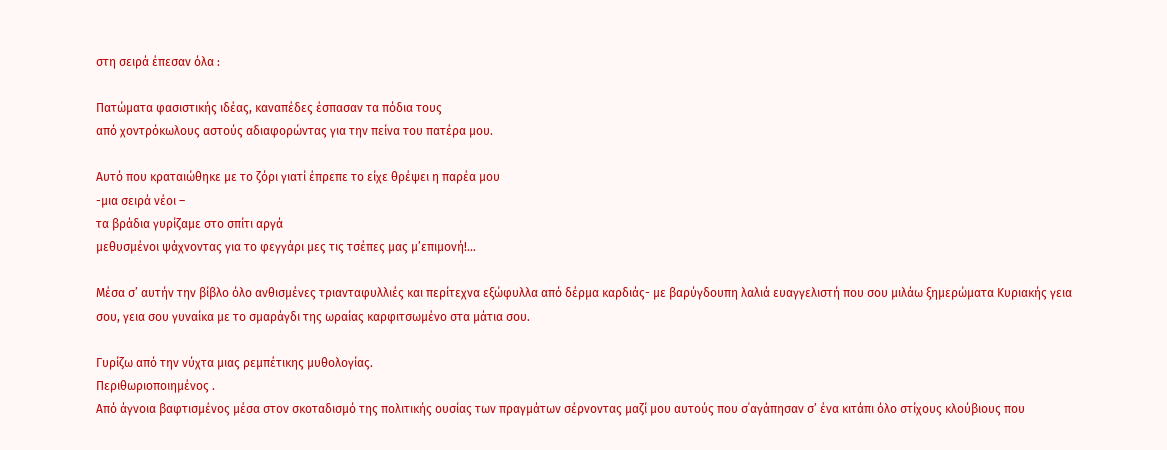στη σειρά έπεσαν όλα :

Πατώματα φασιστικής ιδέας, καναπέδες έσπασαν τα πόδια τους
από χοντρόκωλους αστούς αδιαφορώντας για την πείνα του πατέρα μου.

Αυτό που κραταιώθηκε με το ζόρι γιατί έπρεπε το είχε θρέψει η παρέα μου
-μια σειρά νέοι –
τα βράδια γυρίζαμε στο σπίτι αργά
μεθυσμένοι ψάχνοντας για το φεγγάρι μες τις τσέπες μας μ’επιμονή!...

Μέσα σ’ αυτήν την βίβλο όλο ανθισμένες τριανταφυλλιές και περίτεχνα εξώφυλλα από δέρμα καρδιάς- με βαρύγδουπη λαλιά ευαγγελιστή που σου μιλάω ξημερώματα Κυριακής γεια σου, γεια σου γυναίκα με το σμαράγδι της ωραίας καρφιτσωμένο στα μάτια σου.

Γυρίζω από την νύχτα μιας ρεμπέτικης μυθολογίας.
Περιθωριοποιημένος .
Από άγνοια βαφτισμένος μέσα στον σκοταδισμό της πολιτικής ουσίας των πραγμάτων σέρνοντας μαζί μου αυτούς που σ΄αγάπησαν σ’ ένα κιτάπι όλο στίχους κλούβιους που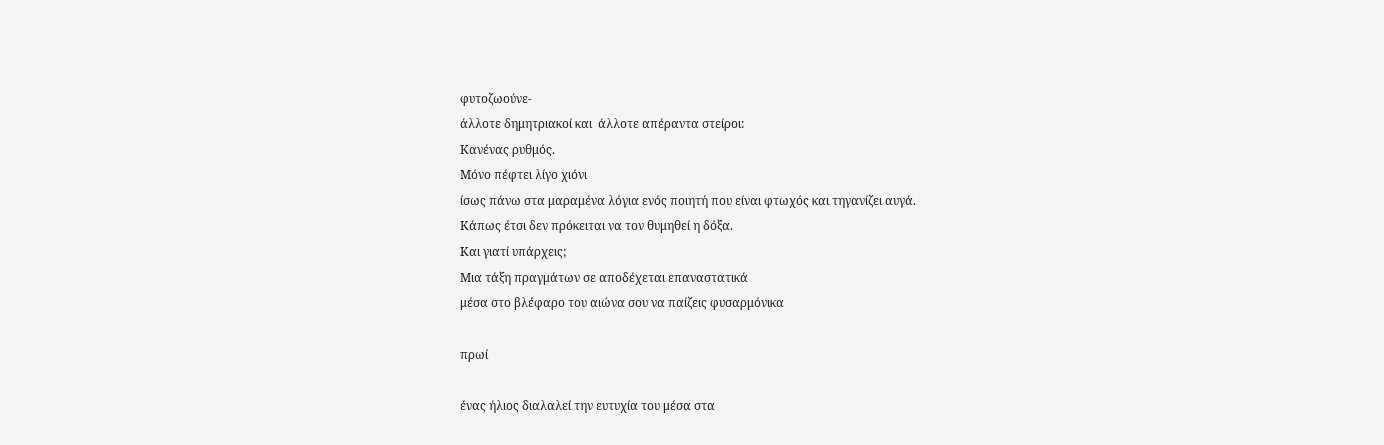φυτοζωούνε-
άλλοτε δημητριακοί και  άλλοτε απέραντα στείροι:
Κανένας ρυθμός.
Μόνο πέφτει λίγο χιόνι
ίσως πάνω στα μαραμένα λόγια ενός ποιητή που είναι φτωχός και τηγανίζει αυγά.
Κάπως έτσι δεν πρόκειται να τον θυμηθεί η δόξα.
Και γιατί υπάρχεις;
Μια τάξη πραγμάτων σε αποδέχεται επαναστατικά
μέσα στο βλέφαρο του αιώνα σου να παίζεις φυσαρμόνικα

πρωί

ένας ήλιος διαλαλεί την ευτυχία του μέσα στα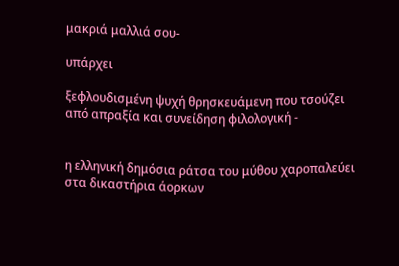μακριά μαλλιά σου-

υπάρχει

ξεφλουδισμένη ψυχή θρησκευάμενη που τσούζει από απραξία και συνείδηση φιλολογική -


η ελληνική δημόσια ράτσα του μύθου χαροπαλεύει
στα δικαστήρια άορκων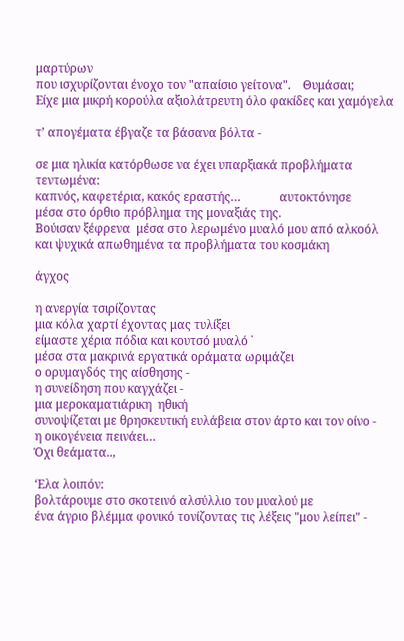μαρτύρων
που ισχυρίζονται ένοχο τον "απαίσιο γείτονα".    Θυμάσαι;
Είχε μια μικρή κορούλα αξιολάτρευτη όλο φακίδες και χαμόγελα

τ’ απογέματα έβγαζε τα βάσανα βόλτα -

σε μια ηλικία κατόρθωσε να έχει υπαρξιακά προβλήματα τεντωμένα:
καπνός, καφετέρια, κακός εραστής…             αυτοκτόνησε
μέσα στο όρθιο πρόβλημα της μοναξιάς της.
Βούισαν ξέφρενα  μέσα στο λερωμένο μυαλό μου από αλκοόλ
και ψυχικά απωθημένα τα προβλήματα του κοσμάκη

άγχος

η ανεργία τσιρίζοντας
μια κόλα χαρτί έχοντας μας τυλίξει
είμαστε χέρια πόδια και κουτσό μυαλό ˙
μέσα στα μακρινά εργατικά οράματα ωριμάζει
ο ορυμαγδός της αίσθησης -
η συνείδηση που καγχάζει -
μια μεροκαματιάρικη  ηθική
συνοψίζεται με θρησκευτική ευλάβεια στον άρτο και τον οίνο -
η οικογένεια πεινάει…
Όχι θεάματα..,

‘Ελα λοιπόν:
βολτάρουμε στο σκοτεινό αλσύλλιο του μυαλού με
ένα άγριο βλέμμα φονικό τονίζοντας τις λέξεις "μου λείπει" -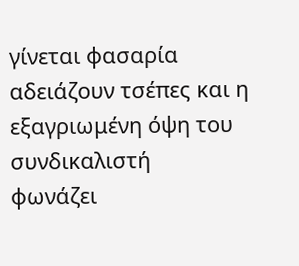γίνεται φασαρία
αδειάζουν τσέπες και η εξαγριωμένη όψη του συνδικαλιστή
φωνάζει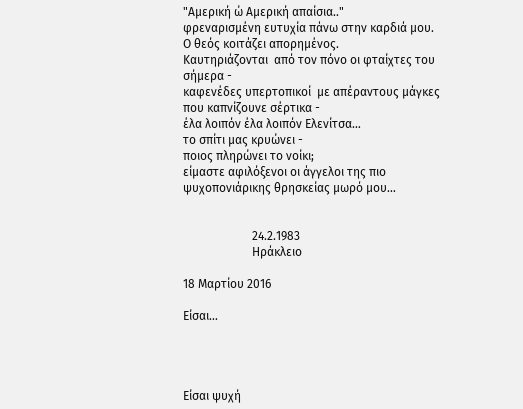"Αμερική ώ Αμερική απαίσια.."
φρεναρισμένη ευτυχία πάνω στην καρδιά μου.
Ο θεός κοιτάζει απορημένος.
Καυτηριάζονται  από τον πόνο οι φταίχτες του σήμερα -
καφενέδες υπερτοπικοί  με απέραντους μάγκες που καπνίζουνε σέρτικα -
έλα λοιπόν έλα λοιπόν Ελενίτσα…
το σπίτι μας κρυώνει -
ποιος πληρώνει το νοίκι;
είμαστε αφιλόξενοι οι άγγελοι της πιο ψυχοπονιάρικης θρησκείας μωρό μου…


                       24.2.1983
                       Ηράκλειο

18 Μαρτίου 2016

Είσαι…




Είσαι ψυχή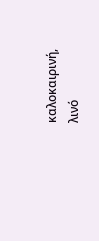καλοκαιρινή, λινό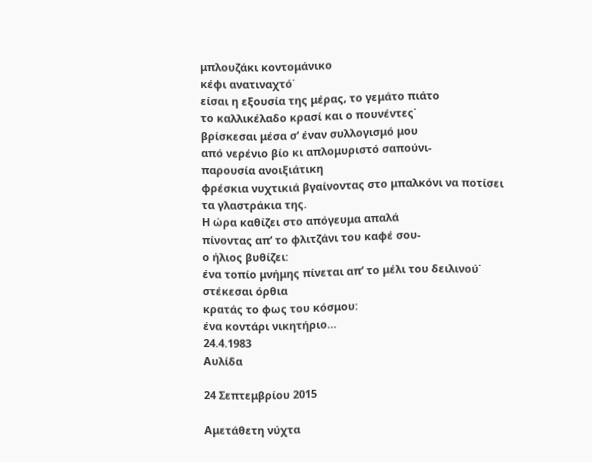μπλουζάκι κοντομάνικο
κέφι ανατιναχτό˙
είσαι η εξουσία της μέρας, το γεμάτο πιάτο
το καλλικέλαδο κρασί και ο πουνέντες˙
βρίσκεσαι μέσα σ’ έναν συλλογισμό μου
από νερένιο βίο κι απλομυριστό σαπούνι-
παρουσία ανοιξιάτικη
φρέσκια νυχτικιά βγαίνοντας στο μπαλκόνι να ποτίσει
τα γλαστράκια της.
Η ώρα καθίζει στο απόγευμα απαλά
πίνοντας απ’ το φλιτζάνι του καφέ σου-
ο ήλιος βυθίζει:
ένα τοπίο μνήμης πίνεται απ’ το μέλι του δειλινού˙
στέκεσαι όρθια
κρατάς το φως του κόσμου:
ένα κοντάρι νικητήριο…
24.4.1983
Αυλίδα

24 Σεπτεμβρίου 2015

Αμετάθετη νύχτα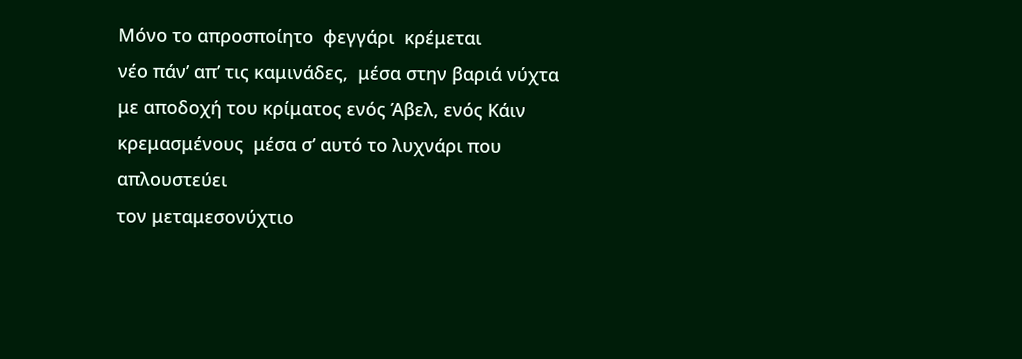Μόνο το απροσποίητο  φεγγάρι  κρέμεται
νέο πάν’ απ’ τις καμινάδες,  μέσα στην βαριά νύχτα
με αποδοχή του κρίματος ενός Άβελ, ενός Κάιν
κρεμασμένους  μέσα σ’ αυτό το λυχνάρι που απλουστεύει
τον μεταμεσονύχτιο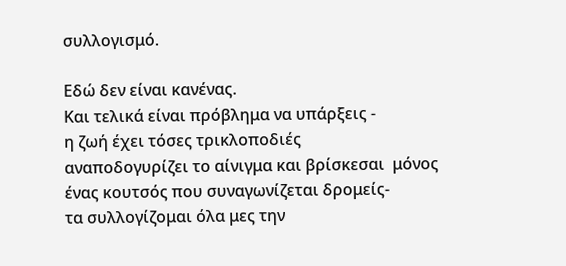συλλογισμό.

Εδώ δεν είναι κανένας.
Και τελικά είναι πρόβλημα να υπάρξεις -
η ζωή έχει τόσες τρικλοποδιές
αναποδογυρίζει το αίνιγμα και βρίσκεσαι  μόνος
ένας κουτσός που συναγωνίζεται δρομείς-
τα συλλογίζομαι όλα μες την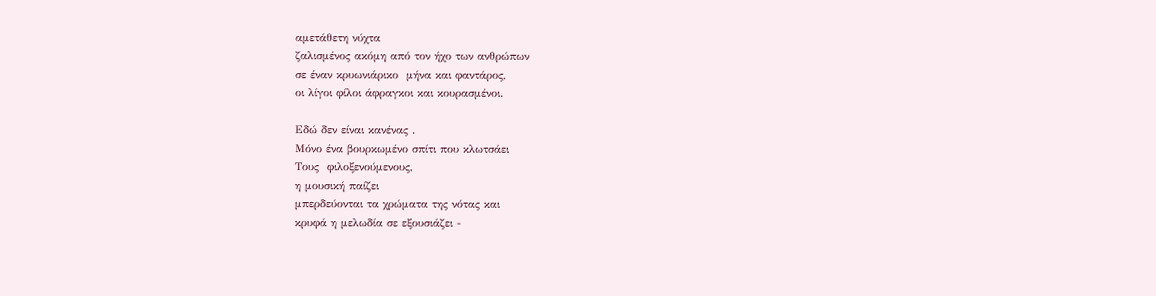αμετάθετη νύχτα
ζαλισμένος ακόμη από τον ήχο των ανθρώπων
σε έναν κρυωνιάρικο  μήνα και φαντάρος,
οι λίγοι φίλοι άφραγκοι και κουρασμένοι.

Εδώ δεν είναι κανένας .
Μόνο ένα βουρκωμένο σπίτι που κλωτσάει
Τους  φιλοξενούμενους,
η μουσική παίζει
μπερδεύονται τα χρώματα της νότας και
κρυφά η μελωδία σε εξουσιάζει -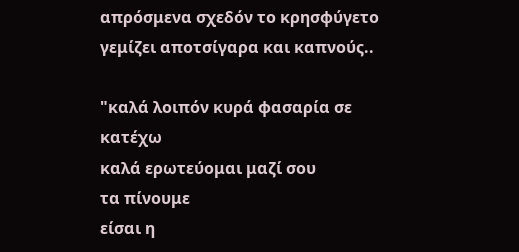απρόσμενα σχεδόν το κρησφύγετο
γεμίζει αποτσίγαρα και καπνούς..

"καλά λοιπόν κυρά φασαρία σε κατέχω
καλά ερωτεύομαι μαζί σου
τα πίνουμε
είσαι η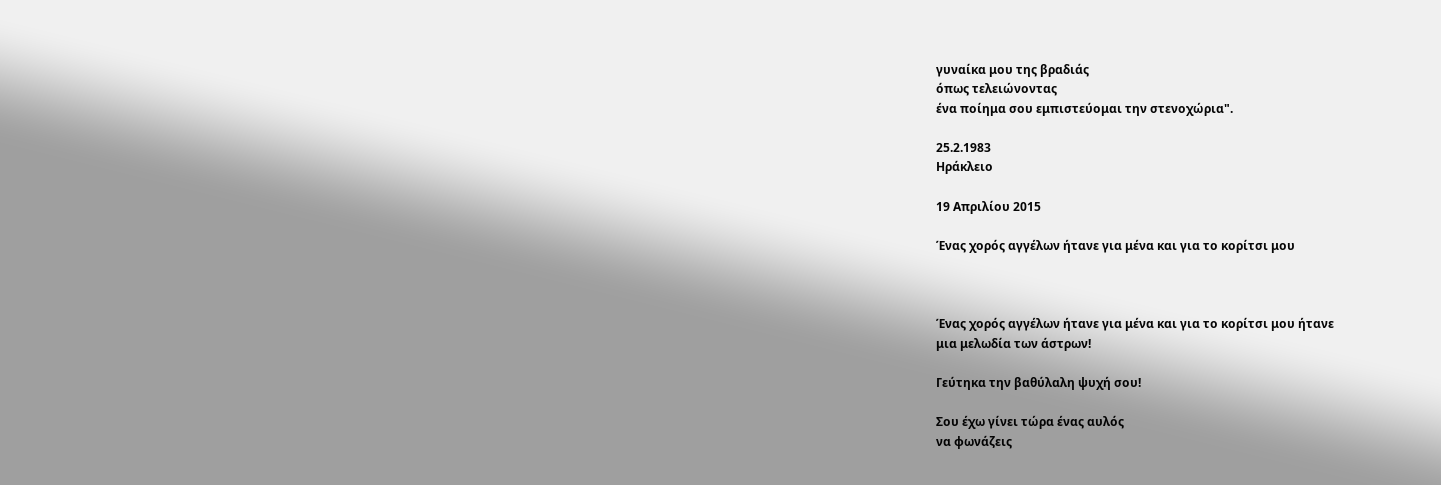γυναίκα μου της βραδιάς
όπως τελειώνοντας
ένα ποίημα σου εμπιστεύομαι την στενοχώρια".

25.2.1983
Ηράκλειο

19 Απριλίου 2015

Ένας χορός αγγέλων ήτανε για μένα και για το κορίτσι μου



Ένας χορός αγγέλων ήτανε για μένα και για το κορίτσι μου ήτανε
μια μελωδία των άστρων!

Γεύτηκα την βαθύλαλη ψυχή σου!

Σου έχω γίνει τώρα ένας αυλός
να φωνάζεις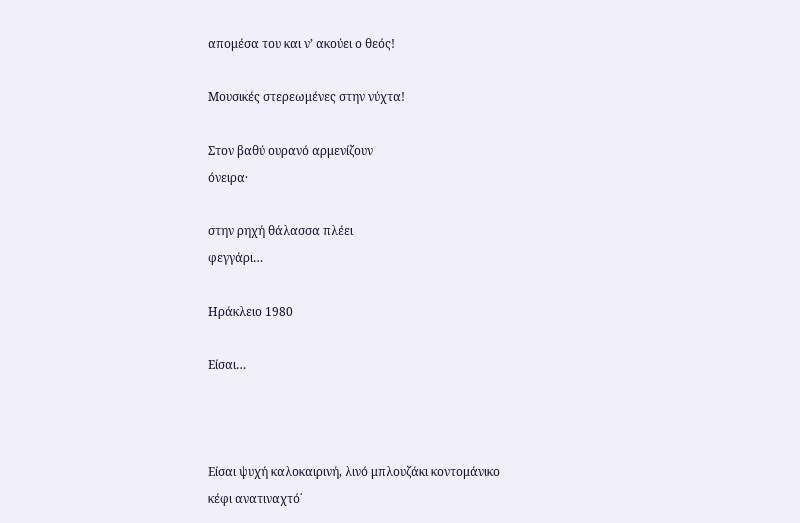απομέσα του και ν’ ακούει ο θεός!

Μουσικές στερεωμένες στην νύχτα!

Στον βαθύ ουρανό αρμενίζουν
όνειρα·

στην ρηχή θάλασσα πλέει
φεγγάρι…

Ηράκλειο 1980

Είσαι…



Είσαι ψυχή καλοκαιρινή, λινό μπλουζάκι κοντομάνικο
κέφι ανατιναχτό˙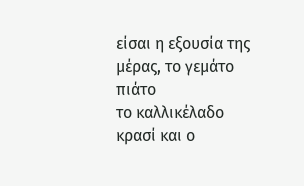είσαι η εξουσία της μέρας, το γεμάτο πιάτο
το καλλικέλαδο κρασί και ο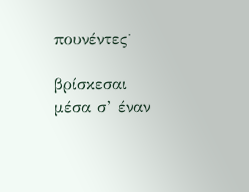πουνέντες˙

βρίσκεσαι μέσα σ’ έναν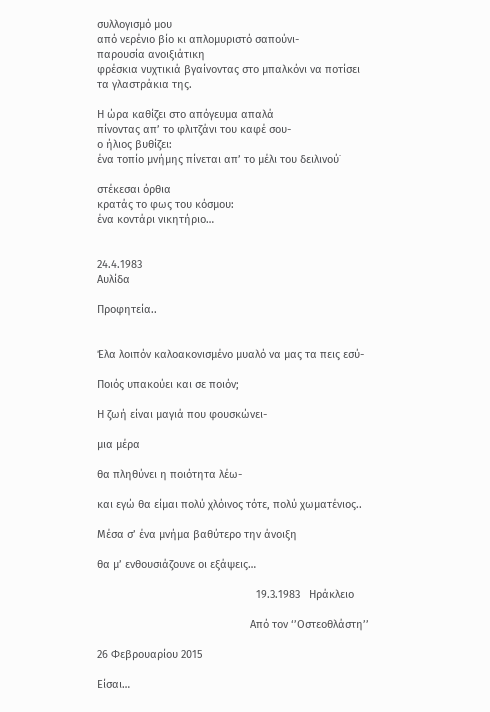συλλογισμό μου
από νερένιο βίο κι απλομυριστό σαπούνι-
παρουσία ανοιξιάτικη
φρέσκια νυχτικιά βγαίνοντας στο μπαλκόνι να ποτίσει
τα γλαστράκια της.

Η ώρα καθίζει στο απόγευμα απαλά
πίνοντας απ’ το φλιτζάνι του καφέ σου-
ο ήλιος βυθίζει:
ένα τοπίο μνήμης πίνεται απ’ το μέλι του δειλινού˙

στέκεσαι όρθια
κρατάς το φως του κόσμου:
ένα κοντάρι νικητήριο…


24.4.1983
Αυλίδα

Προφητεία..


Έλα λοιπόν καλοακονισμένο μυαλό να μας τα πεις εσύ-

Ποιός υπακούει και σε ποιόν;

Η ζωή είναι μαγιά που φουσκώνει-

μια μέρα

θα πληθύνει η ποιότητα λέω-

και εγώ θα είμαι πολύ χλόινος τότε, πολύ χωματένιος..

Μέσα σ’ ένα μνήμα βαθύτερο την άνοιξη

θα μ’ ενθουσιάζουνε οι εξάψεις…

                                                     19.3.1983   Ηράκλειο

                                                   Από τον ‘’Οστεοθλάστη’’

26 Φεβρουαρίου 2015

Είσαι…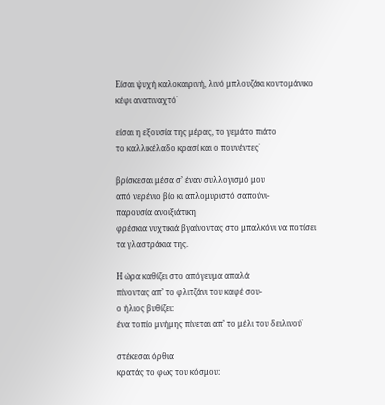Είσαι ψυχή καλοκαιρινή, λινό μπλουζάκι κοντομάνικο
κέφι ανατιναχτό˙

είσαι η εξουσία της μέρας, το γεμάτο πιάτο
το καλλικέλαδο κρασί και ο πουνέντες˙

βρίσκεσαι μέσα σ’ έναν συλλογισμό μου
από νερένιο βίο κι απλομυριστό σαπούνι-
παρουσία ανοιξιάτικη
φρέσκια νυχτικιά βγαίνοντας στο μπαλκόνι να ποτίσει
τα γλαστράκια της.

Η ώρα καθίζει στο απόγευμα απαλά
πίνοντας απ’ το φλιτζάνι του καφέ σου-
ο ήλιος βυθίζει:
ένα τοπίο μνήμης πίνεται απ’ το μέλι του δειλινού˙

στέκεσαι όρθια
κρατάς το φως του κόσμου: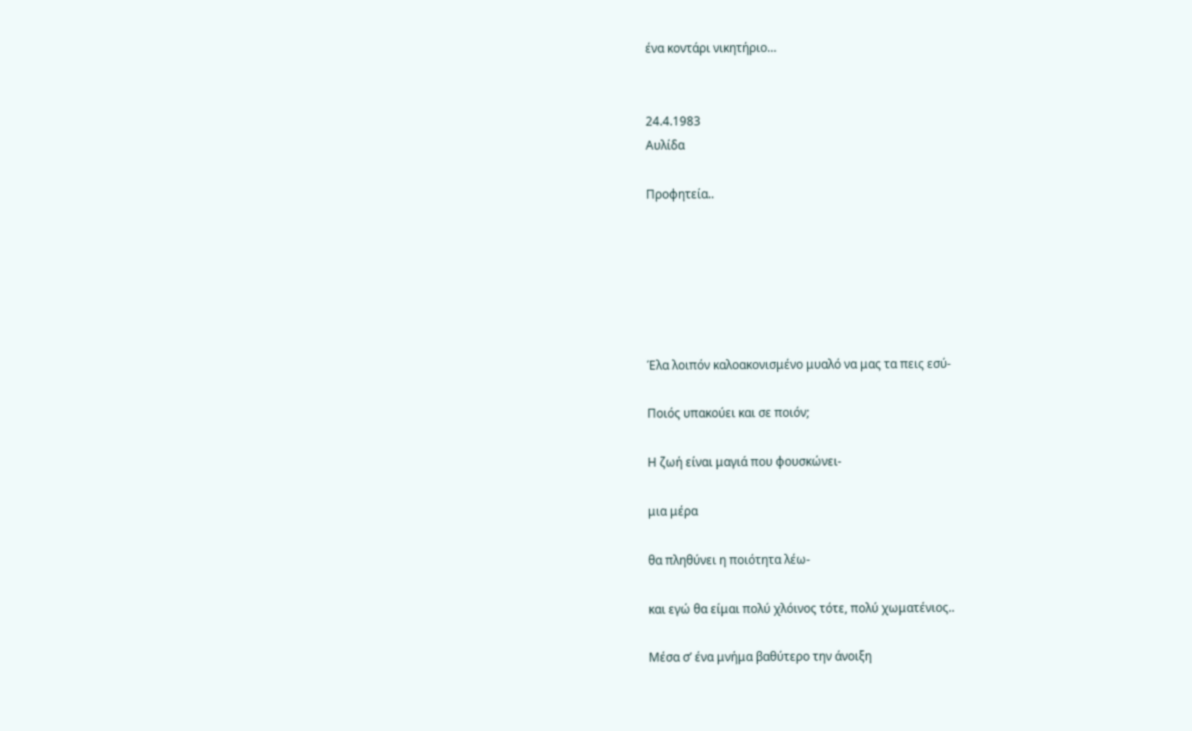ένα κοντάρι νικητήριο…


24.4.1983
Αυλίδα

Προφητεία..






Έλα λοιπόν καλοακονισμένο μυαλό να μας τα πεις εσύ-

Ποιός υπακούει και σε ποιόν;

Η ζωή είναι μαγιά που φουσκώνει-

μια μέρα

θα πληθύνει η ποιότητα λέω-

και εγώ θα είμαι πολύ χλόινος τότε, πολύ χωματένιος..

Μέσα σ’ ένα μνήμα βαθύτερο την άνοιξη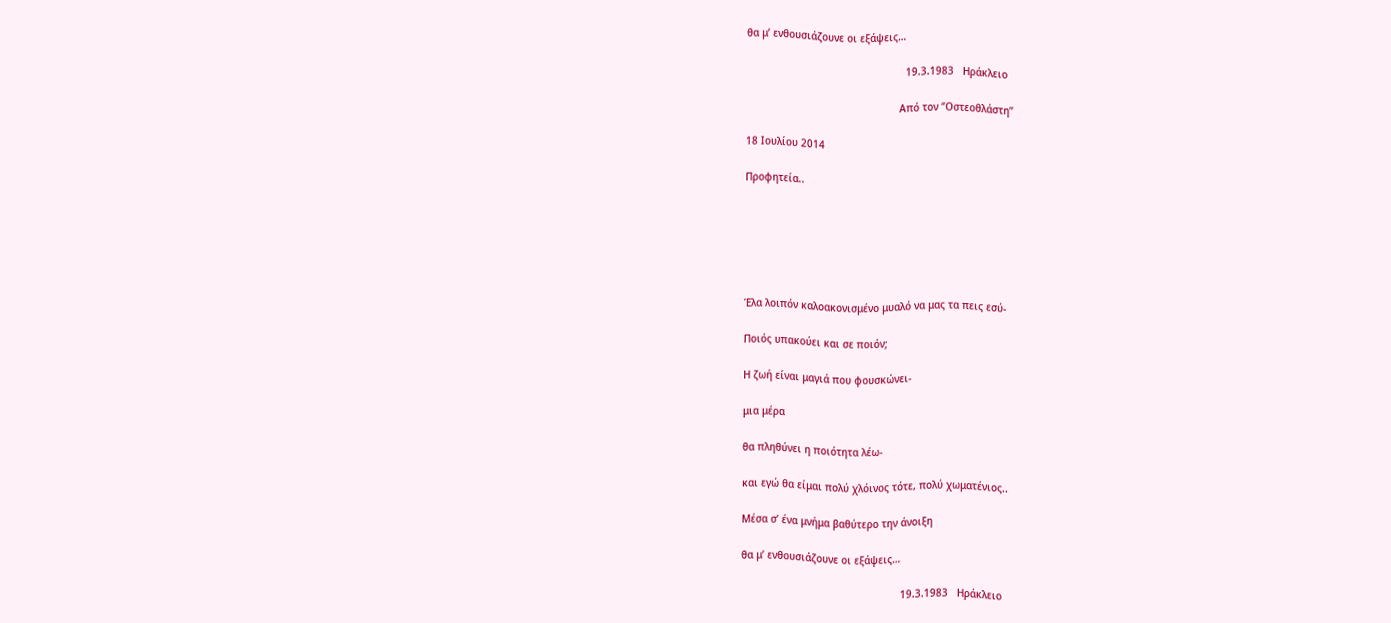θα μ’ ενθουσιάζουνε οι εξάψεις…

                                                     19.3.1983   Ηράκλειο

                                                   Από τον ‘’Οστεοθλάστη’’

18 Ιουλίου 2014

Προφητεία..






Έλα λοιπόν καλοακονισμένο μυαλό να μας τα πεις εσύ-

Ποιός υπακούει και σε ποιόν;

Η ζωή είναι μαγιά που φουσκώνει-

μια μέρα

θα πληθύνει η ποιότητα λέω-

και εγώ θα είμαι πολύ χλόινος τότε, πολύ χωματένιος..

Μέσα σ’ ένα μνήμα βαθύτερο την άνοιξη

θα μ’ ενθουσιάζουνε οι εξάψεις…

                                                     19.3.1983   Ηράκλειο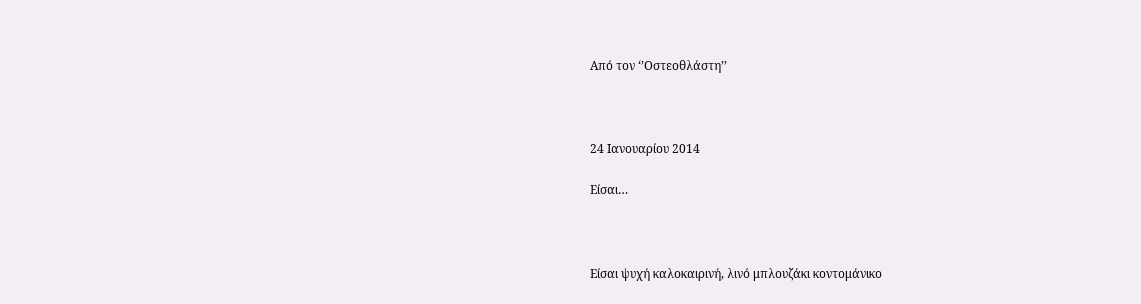Από τον ‘’Οστεοθλάστη’’



24 Ιανουαρίου 2014

Είσαι…



Είσαι ψυχή καλοκαιρινή, λινό μπλουζάκι κοντομάνικο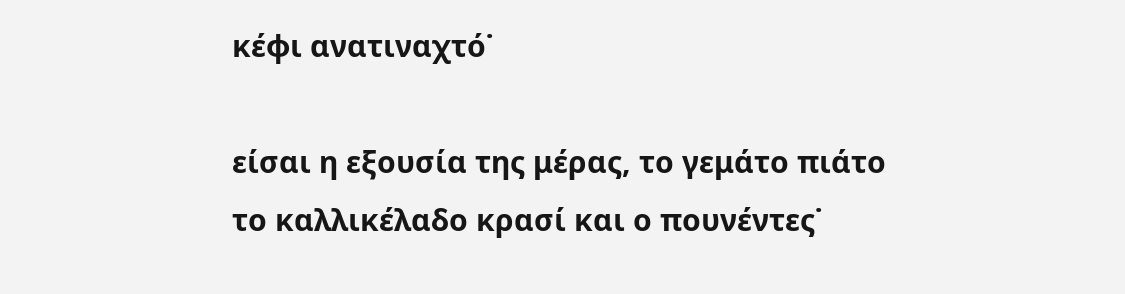κέφι ανατιναχτό˙

είσαι η εξουσία της μέρας, το γεμάτο πιάτο
το καλλικέλαδο κρασί και ο πουνέντες˙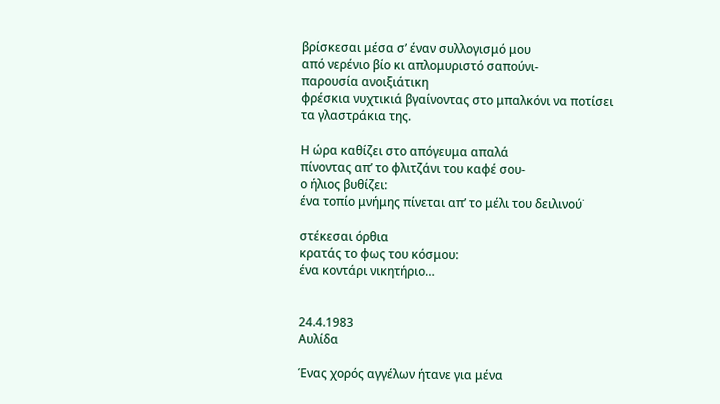βρίσκεσαι μέσα σ’ έναν συλλογισμό μου
από νερένιο βίο κι απλομυριστό σαπούνι-
παρουσία ανοιξιάτικη
φρέσκια νυχτικιά βγαίνοντας στο μπαλκόνι να ποτίσει
τα γλαστράκια της.

Η ώρα καθίζει στο απόγευμα απαλά
πίνοντας απ’ το φλιτζάνι του καφέ σου-
ο ήλιος βυθίζει:
ένα τοπίο μνήμης πίνεται απ’ το μέλι του δειλινού˙

στέκεσαι όρθια
κρατάς το φως του κόσμου:
ένα κοντάρι νικητήριο…


24.4.1983
Αυλίδα

Ένας χορός αγγέλων ήτανε για μένα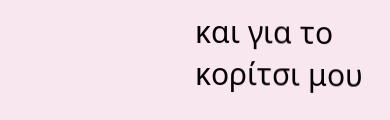και για το κορίτσι μου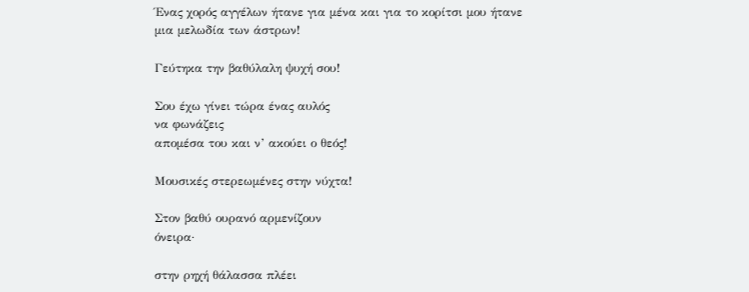Ένας χορός αγγέλων ήτανε για μένα και για το κορίτσι μου ήτανε
μια μελωδία των άστρων!

Γεύτηκα την βαθύλαλη ψυχή σου!

Σου έχω γίνει τώρα ένας αυλός
να φωνάζεις
απομέσα του και ν’ ακούει ο θεός!

Μουσικές στερεωμένες στην νύχτα!

Στον βαθύ ουρανό αρμενίζουν
όνειρα·

στην ρηχή θάλασσα πλέει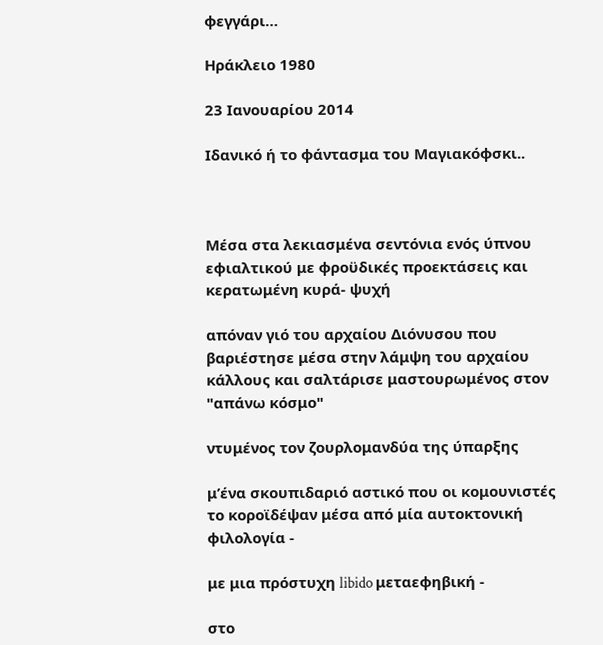φεγγάρι…

Ηράκλειο 1980

23 Ιανουαρίου 2014

Ιδανικό ή το φάντασμα του Μαγιακόφσκι..



Μέσα στα λεκιασμένα σεντόνια ενός ύπνου εφιαλτικού με φροϋδικές προεκτάσεις και κερατωμένη κυρά- ψυχή

απόναν γιό του αρχαίου Διόνυσου που βαριέστησε μέσα στην λάμψη του αρχαίου κάλλους και σαλτάρισε μαστουρωμένος στον "απάνω κόσμο"

ντυμένος τον ζουρλομανδύα της ύπαρξης

μ’ένα σκουπιδαριό αστικό που οι κομουνιστές το κοροϊδέψαν μέσα από μία αυτοκτονική φιλολογία -

με μια πρόστυχη libido μεταεφηβική -

στο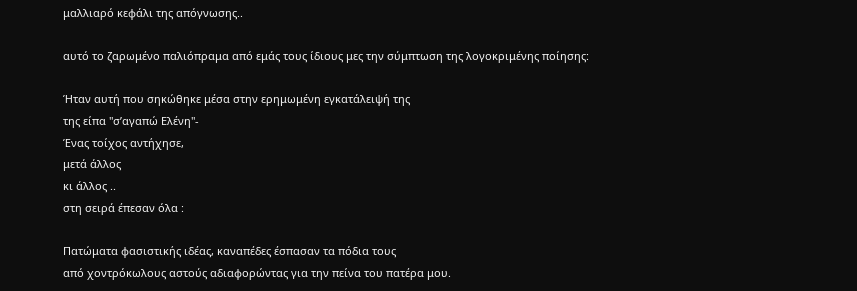μαλλιαρό κεφάλι της απόγνωσης..

αυτό το ζαρωμένο παλιόπραμα από εμάς τους ίδιους μες την σύμπτωση της λογοκριμένης ποίησης:

Ήταν αυτή που σηκώθηκε μέσα στην ερημωμένη εγκατάλειψή της
της είπα "σ’αγαπώ Ελένη"-
Ένας τοίχος αντήχησε,
μετά άλλος
κι άλλος ..
στη σειρά έπεσαν όλα :

Πατώματα φασιστικής ιδέας, καναπέδες έσπασαν τα πόδια τους
από χοντρόκωλους αστούς αδιαφορώντας για την πείνα του πατέρα μου.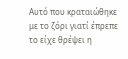Αυτό που κραταιώθηκε με το ζόρι γιατί έπρεπε το είχε θρέψει η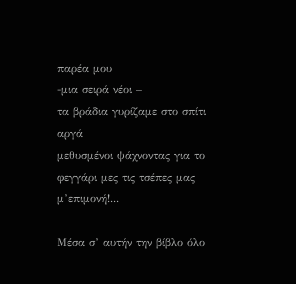παρέα μου
-μια σειρά νέοι –
τα βράδια γυρίζαμε στο σπίτι αργά
μεθυσμένοι ψάχνοντας για το φεγγάρι μες τις τσέπες μας μ’επιμονή!...

Μέσα σ’ αυτήν την βίβλο όλο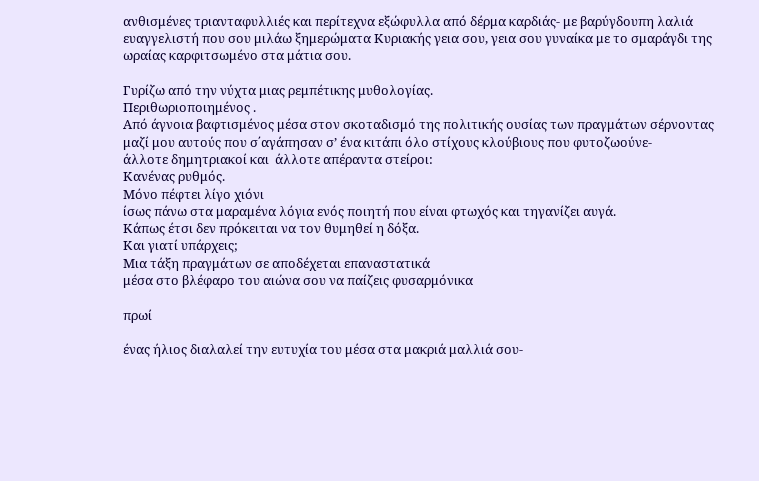ανθισμένες τριανταφυλλιές και περίτεχνα εξώφυλλα από δέρμα καρδιάς- με βαρύγδουπη λαλιά ευαγγελιστή που σου μιλάω ξημερώματα Κυριακής γεια σου, γεια σου γυναίκα με το σμαράγδι της ωραίας καρφιτσωμένο στα μάτια σου.

Γυρίζω από την νύχτα μιας ρεμπέτικης μυθολογίας.
Περιθωριοποιημένος .
Από άγνοια βαφτισμένος μέσα στον σκοταδισμό της πολιτικής ουσίας των πραγμάτων σέρνοντας μαζί μου αυτούς που σ΄αγάπησαν σ’ ένα κιτάπι όλο στίχους κλούβιους που φυτοζωούνε-
άλλοτε δημητριακοί και  άλλοτε απέραντα στείροι:
Κανένας ρυθμός.
Μόνο πέφτει λίγο χιόνι
ίσως πάνω στα μαραμένα λόγια ενός ποιητή που είναι φτωχός και τηγανίζει αυγά.
Κάπως έτσι δεν πρόκειται να τον θυμηθεί η δόξα.
Και γιατί υπάρχεις;
Μια τάξη πραγμάτων σε αποδέχεται επαναστατικά
μέσα στο βλέφαρο του αιώνα σου να παίζεις φυσαρμόνικα

πρωί

ένας ήλιος διαλαλεί την ευτυχία του μέσα στα μακριά μαλλιά σου-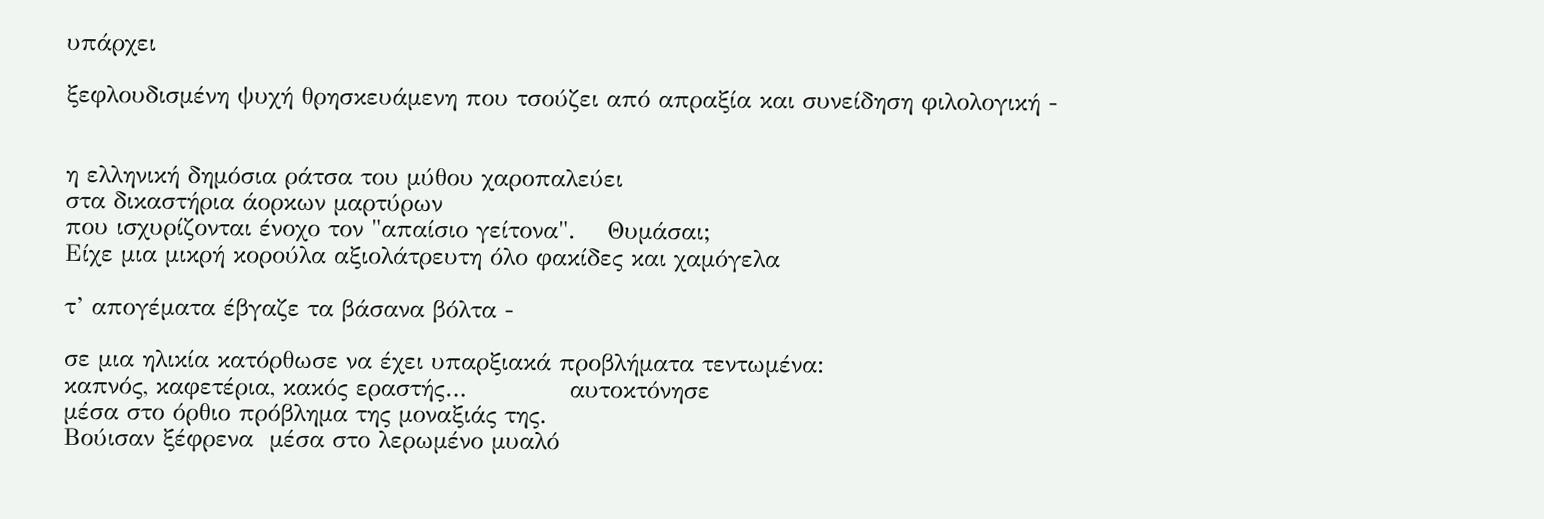υπάρχει

ξεφλουδισμένη ψυχή θρησκευάμενη που τσούζει από απραξία και συνείδηση φιλολογική -


η ελληνική δημόσια ράτσα του μύθου χαροπαλεύει
στα δικαστήρια άορκων μαρτύρων
που ισχυρίζονται ένοχο τον "απαίσιο γείτονα".    Θυμάσαι;
Είχε μια μικρή κορούλα αξιολάτρευτη όλο φακίδες και χαμόγελα

τ’ απογέματα έβγαζε τα βάσανα βόλτα -

σε μια ηλικία κατόρθωσε να έχει υπαρξιακά προβλήματα τεντωμένα:
καπνός, καφετέρια, κακός εραστής…             αυτοκτόνησε
μέσα στο όρθιο πρόβλημα της μοναξιάς της.
Βούισαν ξέφρενα  μέσα στο λερωμένο μυαλό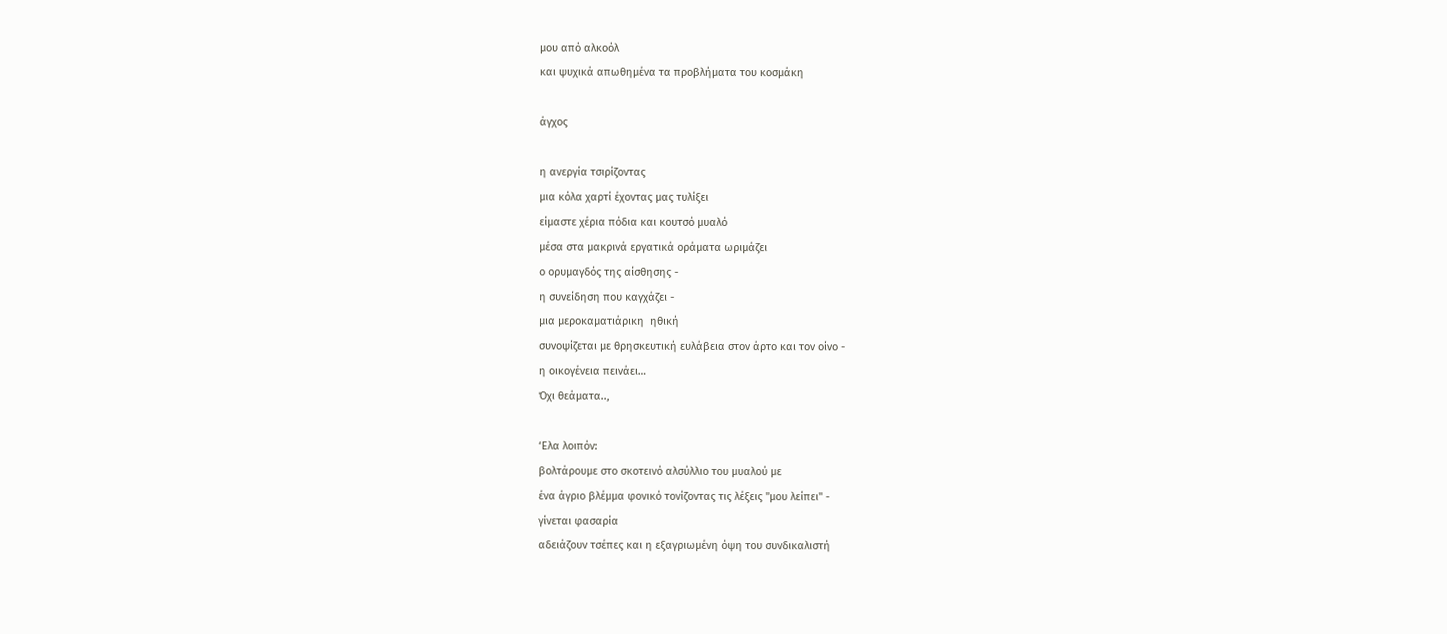μου από αλκοόλ
και ψυχικά απωθημένα τα προβλήματα του κοσμάκη

άγχος

η ανεργία τσιρίζοντας
μια κόλα χαρτί έχοντας μας τυλίξει
είμαστε χέρια πόδια και κουτσό μυαλό
μέσα στα μακρινά εργατικά οράματα ωριμάζει
ο ορυμαγδός της αίσθησης -
η συνείδηση που καγχάζει -
μια μεροκαματιάρικη  ηθική
συνοψίζεται με θρησκευτική ευλάβεια στον άρτο και τον οίνο -
η οικογένεια πεινάει…
Όχι θεάματα..,

‘Ελα λοιπόν:
βολτάρουμε στο σκοτεινό αλσύλλιο του μυαλού με
ένα άγριο βλέμμα φονικό τονίζοντας τις λέξεις "μου λείπει" -
γίνεται φασαρία
αδειάζουν τσέπες και η εξαγριωμένη όψη του συνδικαλιστή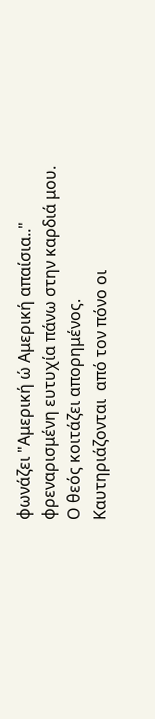φωνάζει "Αμερική ώ Αμερική απαίσια.."
φρεναρισμένη ευτυχία πάνω στην καρδιά μου.
Ο θεός κοιτάζει απορημένος.
Καυτηριάζονται  από τον πόνο οι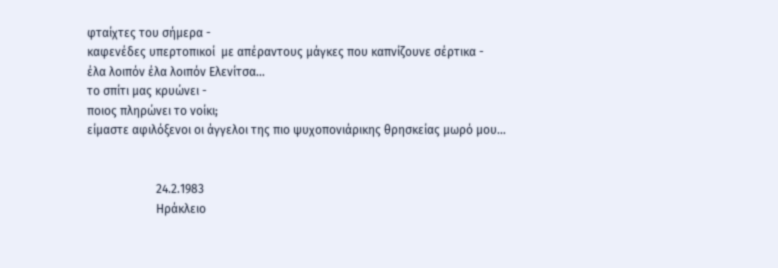φταίχτες του σήμερα -
καφενέδες υπερτοπικοί  με απέραντους μάγκες που καπνίζουνε σέρτικα -
έλα λοιπόν έλα λοιπόν Ελενίτσα…
το σπίτι μας κρυώνει -
ποιος πληρώνει το νοίκι;
είμαστε αφιλόξενοι οι άγγελοι της πιο ψυχοπονιάρικης θρησκείας μωρό μου…


                       24.2.1983
                       Ηράκλειο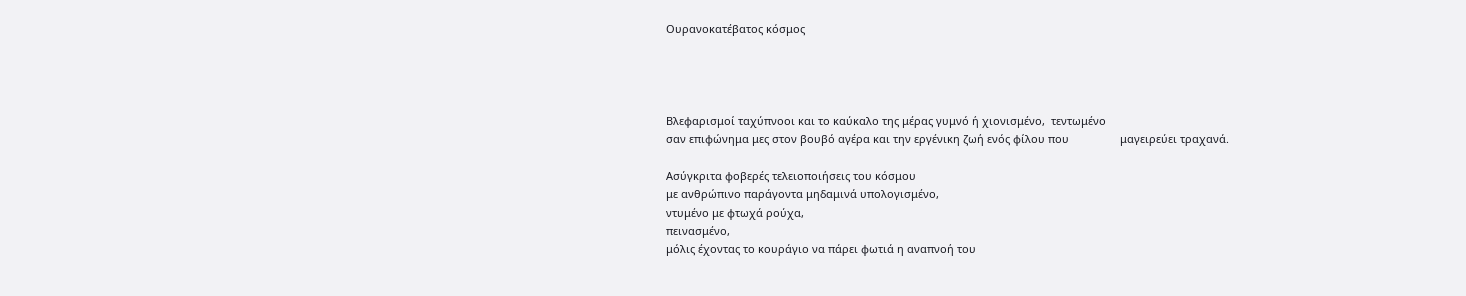Ουρανοκατέβατος κόσμος




Βλεφαρισμοί ταχύπνοοι και το καύκαλο της μέρας γυμνό ή χιονισμένο,  τεντωμένο
σαν επιφώνημα μες στον βουβό αγέρα και την εργένικη ζωή ενός φίλου που                 μαγειρεύει τραχανά.

Ασύγκριτα φοβερές τελειοποιήσεις του κόσμου
με ανθρώπινο παράγοντα μηδαμινά υπολογισμένο,
ντυμένο με φτωχά ρούχα,
πεινασμένο,
μόλις έχοντας το κουράγιο να πάρει φωτιά η αναπνοή του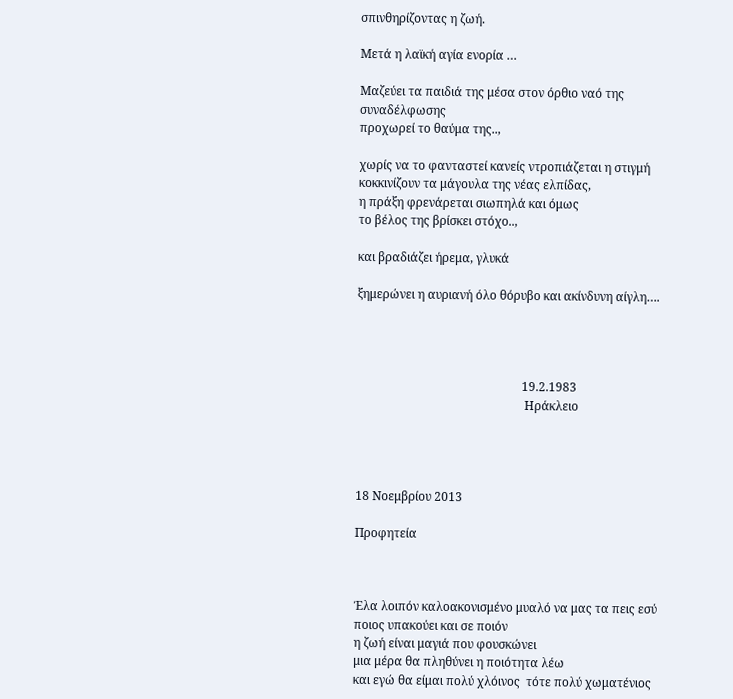σπινθηρίζοντας η ζωή.

Μετά η λαϊκή αγία ενορία …

Μαζεύει τα παιδιά της μέσα στον όρθιο ναό της συναδέλφωσης
προχωρεί το θαύμα της..,

χωρίς να το φανταστεί κανείς ντροπιάζεται η στιγμή
κοκκινίζουν τα μάγουλα της νέας ελπίδας,
η πράξη φρενάρεται σιωπηλά και όμως
το βέλος της βρίσκει στόχο..,

και βραδιάζει ήρεμα, γλυκά

ξημερώνει η αυριανή όλο θόρυβο και ακίνδυνη αίγλη….




                                                       19.2.1983
                                                        Ηράκλειο




18 Νοεμβρίου 2013

Προφητεία



Έλα λοιπόν καλοακονισμένο μυαλό να μας τα πεις εσύ
ποιος υπακούει και σε ποιόν
η ζωή είναι μαγιά που φουσκώνει
μια μέρα θα πληθύνει η ποιότητα λέω
και εγώ θα είμαι πολύ χλόινος  τότε πολύ χωματένιος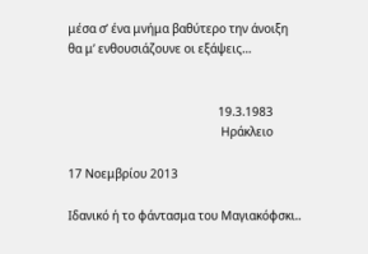μέσα σ’ ένα μνήμα βαθύτερο την άνοιξη
θα μ’ ενθουσιάζουνε οι εξάψεις…


                                                  19.3.1983
                                                   Ηράκλειο

17 Νοεμβρίου 2013

Ιδανικό ή το φάντασμα του Μαγιακόφσκι..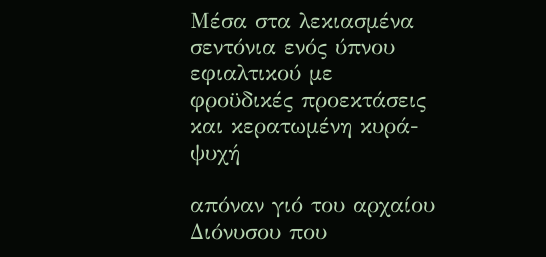Μέσα στα λεκιασμένα σεντόνια ενός ύπνου εφιαλτικού με φροϋδικές προεκτάσεις και κερατωμένη κυρά- ψυχή

απόναν γιό του αρχαίου Διόνυσου που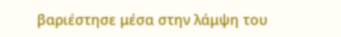βαριέστησε μέσα στην λάμψη του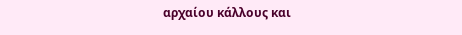αρχαίου κάλλους και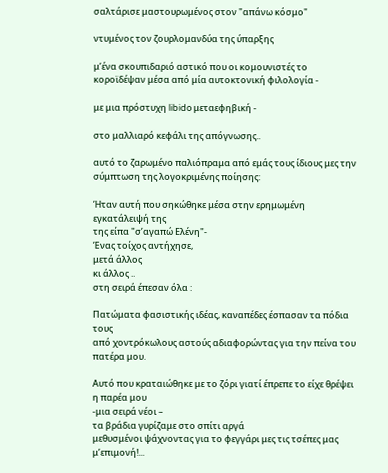σαλτάρισε μαστουρωμένος στον "απάνω κόσμο"

ντυμένος τον ζουρλομανδύα της ύπαρξης

μ’ένα σκουπιδαριό αστικό που οι κομουνιστές το κοροϊδέψαν μέσα από μία αυτοκτονική φιλολογία -

με μια πρόστυχη libido μεταεφηβική -

στο μαλλιαρό κεφάλι της απόγνωσης..

αυτό το ζαρωμένο παλιόπραμα από εμάς τους ίδιους μες την σύμπτωση της λογοκριμένης ποίησης:

Ήταν αυτή που σηκώθηκε μέσα στην ερημωμένη εγκατάλειψή της
της είπα "σ’αγαπώ Ελένη"-
Ένας τοίχος αντήχησε,
μετά άλλος
κι άλλος ..
στη σειρά έπεσαν όλα :

Πατώματα φασιστικής ιδέας, καναπέδες έσπασαν τα πόδια τους
από χοντρόκωλους αστούς αδιαφορώντας για την πείνα του πατέρα μου.

Αυτό που κραταιώθηκε με το ζόρι γιατί έπρεπε το είχε θρέψει η παρέα μου
-μια σειρά νέοι –
τα βράδια γυρίζαμε στο σπίτι αργά
μεθυσμένοι ψάχνοντας για το φεγγάρι μες τις τσέπες μας μ’επιμονή!...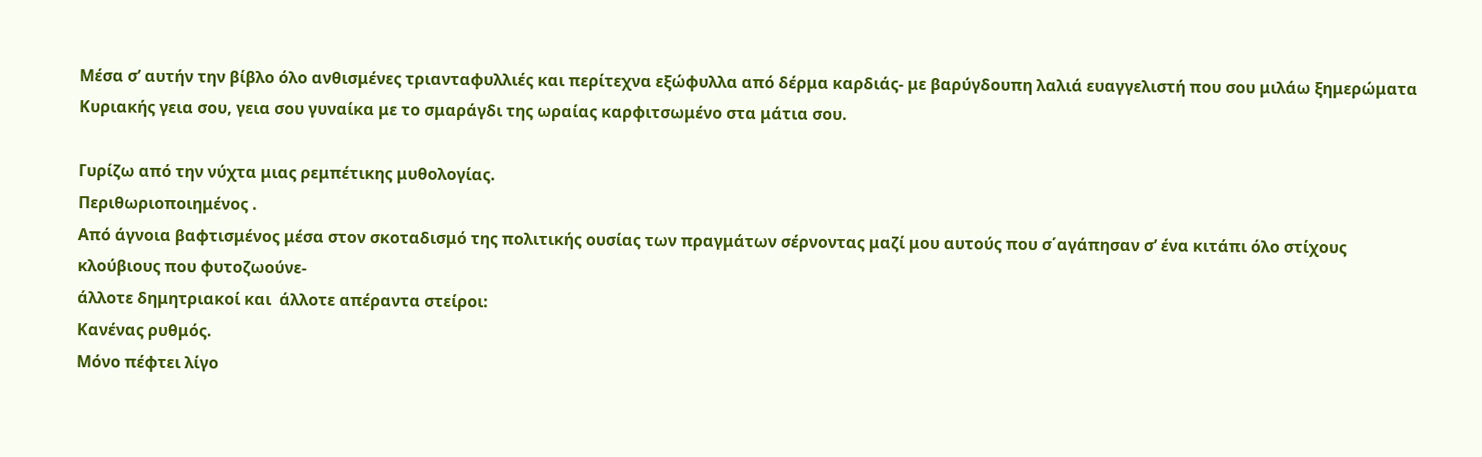Μέσα σ’ αυτήν την βίβλο όλο ανθισμένες τριανταφυλλιές και περίτεχνα εξώφυλλα από δέρμα καρδιάς- με βαρύγδουπη λαλιά ευαγγελιστή που σου μιλάω ξημερώματα Κυριακής γεια σου, γεια σου γυναίκα με το σμαράγδι της ωραίας καρφιτσωμένο στα μάτια σου.

Γυρίζω από την νύχτα μιας ρεμπέτικης μυθολογίας.
Περιθωριοποιημένος .
Από άγνοια βαφτισμένος μέσα στον σκοταδισμό της πολιτικής ουσίας των πραγμάτων σέρνοντας μαζί μου αυτούς που σ΄αγάπησαν σ’ ένα κιτάπι όλο στίχους κλούβιους που φυτοζωούνε-
άλλοτε δημητριακοί και  άλλοτε απέραντα στείροι:
Κανένας ρυθμός.
Μόνο πέφτει λίγο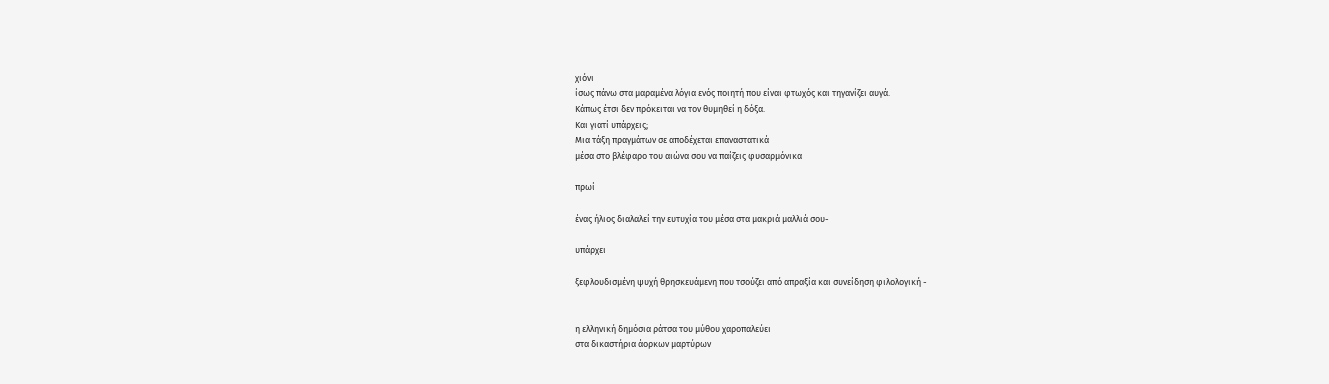χιόνι
ίσως πάνω στα μαραμένα λόγια ενός ποιητή που είναι φτωχός και τηγανίζει αυγά.
Κάπως έτσι δεν πρόκειται να τον θυμηθεί η δόξα.
Και γιατί υπάρχεις;
Μια τάξη πραγμάτων σε αποδέχεται επαναστατικά
μέσα στο βλέφαρο του αιώνα σου να παίζεις φυσαρμόνικα

πρωί

ένας ήλιος διαλαλεί την ευτυχία του μέσα στα μακριά μαλλιά σου-

υπάρχει

ξεφλουδισμένη ψυχή θρησκευάμενη που τσούζει από απραξία και συνείδηση φιλολογική -


η ελληνική δημόσια ράτσα του μύθου χαροπαλεύει
στα δικαστήρια άορκων μαρτύρων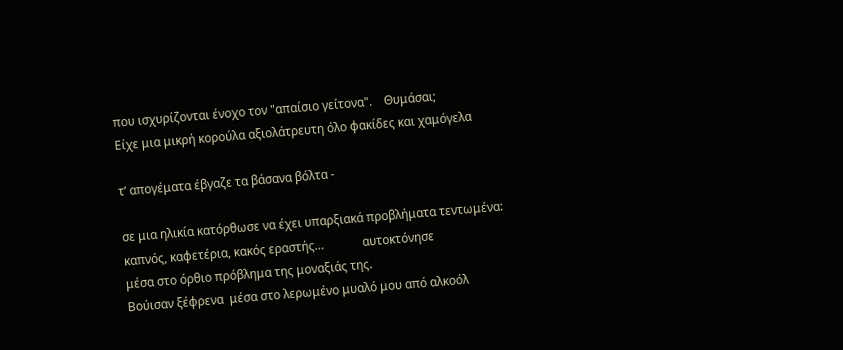που ισχυρίζονται ένοχο τον "απαίσιο γείτονα".    Θυμάσαι;
Είχε μια μικρή κορούλα αξιολάτρευτη όλο φακίδες και χαμόγελα

τ’ απογέματα έβγαζε τα βάσανα βόλτα -

σε μια ηλικία κατόρθωσε να έχει υπαρξιακά προβλήματα τεντωμένα:
καπνός, καφετέρια, κακός εραστής…             αυτοκτόνησε
μέσα στο όρθιο πρόβλημα της μοναξιάς της.
Βούισαν ξέφρενα  μέσα στο λερωμένο μυαλό μου από αλκοόλ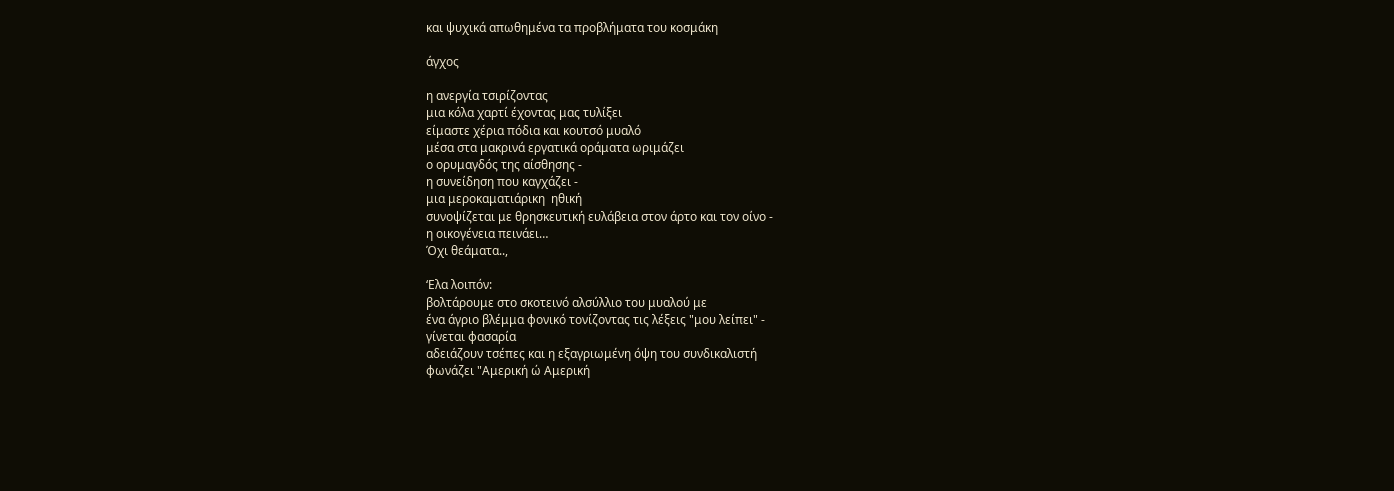και ψυχικά απωθημένα τα προβλήματα του κοσμάκη

άγχος

η ανεργία τσιρίζοντας
μια κόλα χαρτί έχοντας μας τυλίξει
είμαστε χέρια πόδια και κουτσό μυαλό
μέσα στα μακρινά εργατικά οράματα ωριμάζει
ο ορυμαγδός της αίσθησης -
η συνείδηση που καγχάζει -
μια μεροκαματιάρικη  ηθική
συνοψίζεται με θρησκευτική ευλάβεια στον άρτο και τον οίνο -
η οικογένεια πεινάει…
Όχι θεάματα..,

‘Ελα λοιπόν:
βολτάρουμε στο σκοτεινό αλσύλλιο του μυαλού με
ένα άγριο βλέμμα φονικό τονίζοντας τις λέξεις "μου λείπει" -
γίνεται φασαρία
αδειάζουν τσέπες και η εξαγριωμένη όψη του συνδικαλιστή
φωνάζει "Αμερική ώ Αμερική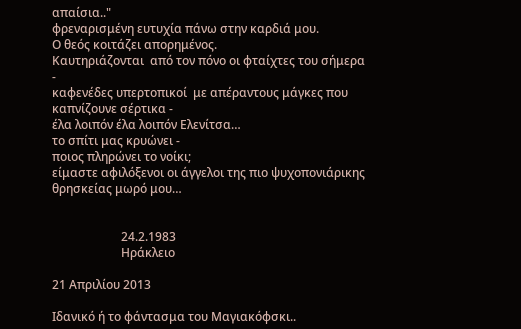απαίσια.."
φρεναρισμένη ευτυχία πάνω στην καρδιά μου.
Ο θεός κοιτάζει απορημένος.
Καυτηριάζονται  από τον πόνο οι φταίχτες του σήμερα -
καφενέδες υπερτοπικοί  με απέραντους μάγκες που καπνίζουνε σέρτικα -
έλα λοιπόν έλα λοιπόν Ελενίτσα…
το σπίτι μας κρυώνει -
ποιος πληρώνει το νοίκι;
είμαστε αφιλόξενοι οι άγγελοι της πιο ψυχοπονιάρικης θρησκείας μωρό μου…


                       24.2.1983
                       Ηράκλειο

21 Απριλίου 2013

Ιδανικό ή το φάντασμα του Μαγιακόφσκι..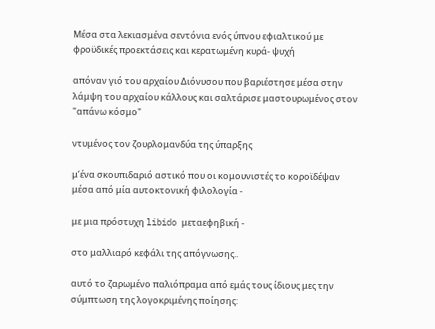Μέσα στα λεκιασμένα σεντόνια ενός ύπνου εφιαλτικού με φροϋδικές προεκτάσεις και κερατωμένη κυρά- ψυχή

απόναν γιό του αρχαίου Διόνυσου που βαριέστησε μέσα στην λάμψη του αρχαίου κάλλους και σαλτάρισε μαστουρωμένος στον "απάνω κόσμο"

ντυμένος τον ζουρλομανδύα της ύπαρξης

μ’ένα σκουπιδαριό αστικό που οι κομουνιστές το κοροϊδέψαν μέσα από μία αυτοκτονική φιλολογία -

με μια πρόστυχη libido μεταεφηβική -

στο μαλλιαρό κεφάλι της απόγνωσης..

αυτό το ζαρωμένο παλιόπραμα από εμάς τους ίδιους μες την σύμπτωση της λογοκριμένης ποίησης: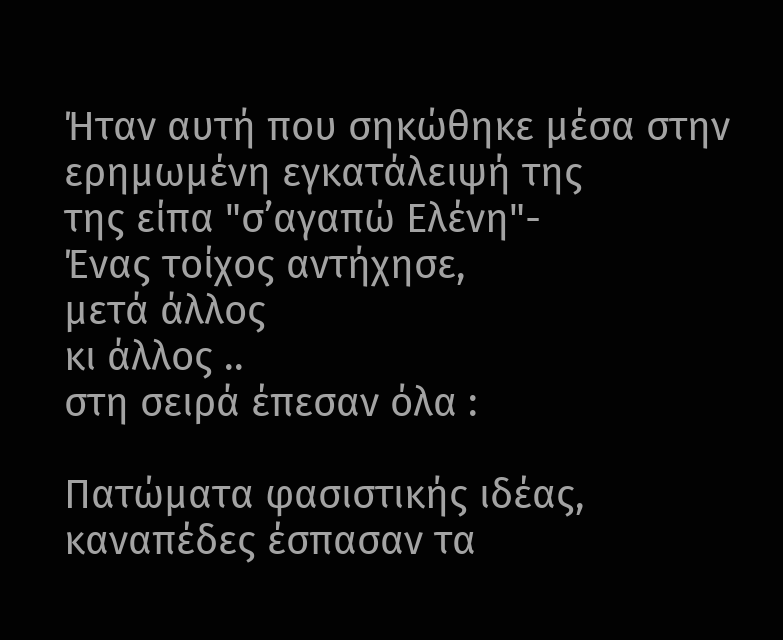Ήταν αυτή που σηκώθηκε μέσα στην ερημωμένη εγκατάλειψή της
της είπα "σ’αγαπώ Ελένη"-
Ένας τοίχος αντήχησε,
μετά άλλος
κι άλλος ..
στη σειρά έπεσαν όλα :

Πατώματα φασιστικής ιδέας, καναπέδες έσπασαν τα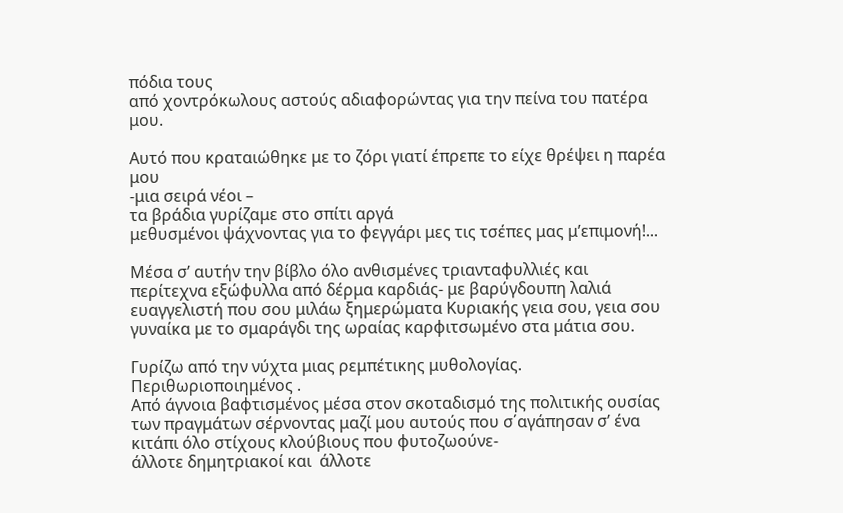πόδια τους
από χοντρόκωλους αστούς αδιαφορώντας για την πείνα του πατέρα μου.

Αυτό που κραταιώθηκε με το ζόρι γιατί έπρεπε το είχε θρέψει η παρέα μου
-μια σειρά νέοι –
τα βράδια γυρίζαμε στο σπίτι αργά
μεθυσμένοι ψάχνοντας για το φεγγάρι μες τις τσέπες μας μ’επιμονή!...

Μέσα σ’ αυτήν την βίβλο όλο ανθισμένες τριανταφυλλιές και περίτεχνα εξώφυλλα από δέρμα καρδιάς- με βαρύγδουπη λαλιά ευαγγελιστή που σου μιλάω ξημερώματα Κυριακής γεια σου, γεια σου γυναίκα με το σμαράγδι της ωραίας καρφιτσωμένο στα μάτια σου.

Γυρίζω από την νύχτα μιας ρεμπέτικης μυθολογίας.
Περιθωριοποιημένος .
Από άγνοια βαφτισμένος μέσα στον σκοταδισμό της πολιτικής ουσίας των πραγμάτων σέρνοντας μαζί μου αυτούς που σ΄αγάπησαν σ’ ένα κιτάπι όλο στίχους κλούβιους που φυτοζωούνε-
άλλοτε δημητριακοί και  άλλοτε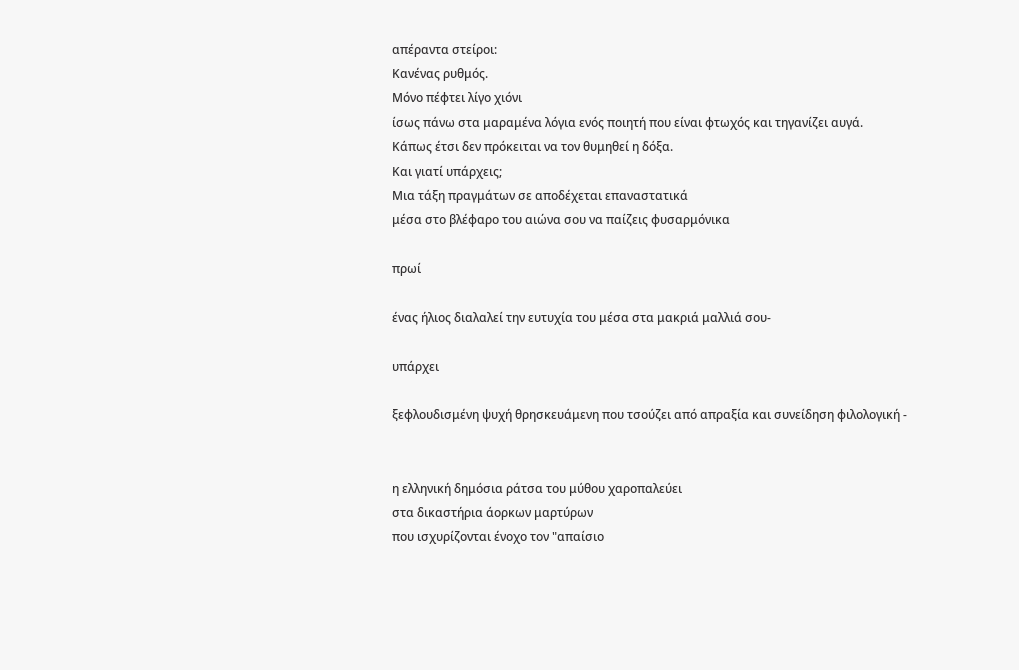απέραντα στείροι:
Κανένας ρυθμός.
Μόνο πέφτει λίγο χιόνι
ίσως πάνω στα μαραμένα λόγια ενός ποιητή που είναι φτωχός και τηγανίζει αυγά.
Κάπως έτσι δεν πρόκειται να τον θυμηθεί η δόξα.
Και γιατί υπάρχεις;
Μια τάξη πραγμάτων σε αποδέχεται επαναστατικά
μέσα στο βλέφαρο του αιώνα σου να παίζεις φυσαρμόνικα

πρωί

ένας ήλιος διαλαλεί την ευτυχία του μέσα στα μακριά μαλλιά σου-

υπάρχει

ξεφλουδισμένη ψυχή θρησκευάμενη που τσούζει από απραξία και συνείδηση φιλολογική -


η ελληνική δημόσια ράτσα του μύθου χαροπαλεύει
στα δικαστήρια άορκων μαρτύρων
που ισχυρίζονται ένοχο τον "απαίσιο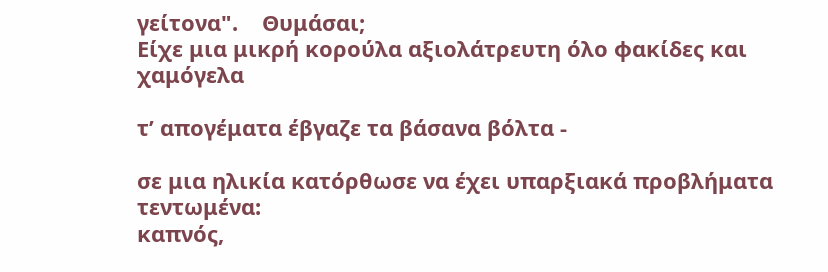γείτονα".    Θυμάσαι;
Είχε μια μικρή κορούλα αξιολάτρευτη όλο φακίδες και χαμόγελα

τ’ απογέματα έβγαζε τα βάσανα βόλτα -

σε μια ηλικία κατόρθωσε να έχει υπαρξιακά προβλήματα τεντωμένα:
καπνός,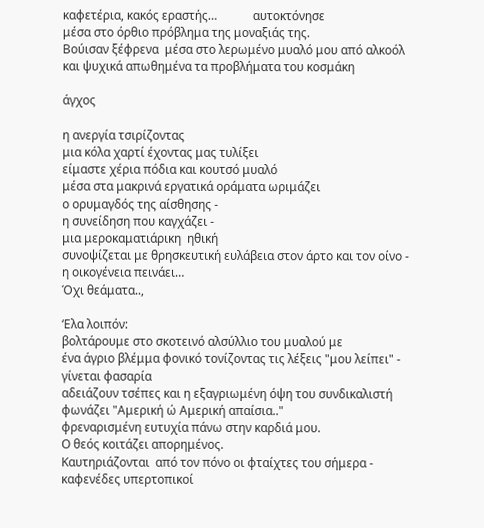καφετέρια, κακός εραστής…            αυτοκτόνησε
μέσα στο όρθιο πρόβλημα της μοναξιάς της.
Βούισαν ξέφρενα  μέσα στο λερωμένο μυαλό μου από αλκοόλ
και ψυχικά απωθημένα τα προβλήματα του κοσμάκη

άγχος

η ανεργία τσιρίζοντας
μια κόλα χαρτί έχοντας μας τυλίξει
είμαστε χέρια πόδια και κουτσό μυαλό
μέσα στα μακρινά εργατικά οράματα ωριμάζει
ο ορυμαγδός της αίσθησης -
η συνείδηση που καγχάζει -
μια μεροκαματιάρικη  ηθική
συνοψίζεται με θρησκευτική ευλάβεια στον άρτο και τον οίνο -
η οικογένεια πεινάει…
Όχι θεάματα..,

‘Ελα λοιπόν:
βολτάρουμε στο σκοτεινό αλσύλλιο του μυαλού με
ένα άγριο βλέμμα φονικό τονίζοντας τις λέξεις "μου λείπει" -
γίνεται φασαρία
αδειάζουν τσέπες και η εξαγριωμένη όψη του συνδικαλιστή
φωνάζει "Αμερική ώ Αμερική απαίσια.."
φρεναρισμένη ευτυχία πάνω στην καρδιά μου.
Ο θεός κοιτάζει απορημένος.
Καυτηριάζονται  από τον πόνο οι φταίχτες του σήμερα -
καφενέδες υπερτοπικοί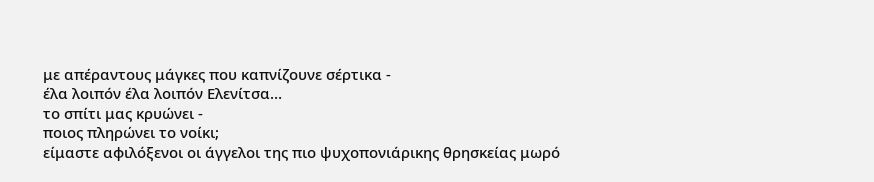με απέραντους μάγκες που καπνίζουνε σέρτικα -
έλα λοιπόν έλα λοιπόν Ελενίτσα…
το σπίτι μας κρυώνει -
ποιος πληρώνει το νοίκι;
είμαστε αφιλόξενοι οι άγγελοι της πιο ψυχοπονιάρικης θρησκείας μωρό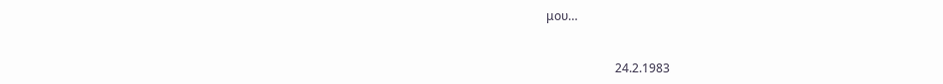μου…


                       24.2.1983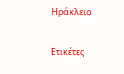Ηράκλειο

Ετικέτες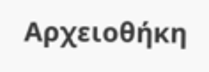Αρχειοθήκη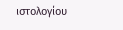ιστολογίου